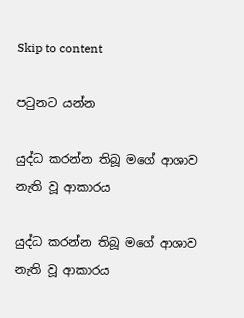Skip to content

පටුනට යන්න

යුද්ධ කරන්න තිබූ මගේ ආශාව නැති වූ ආකාරය

යුද්ධ කරන්න තිබූ මගේ ආශාව නැති වූ ආකාරය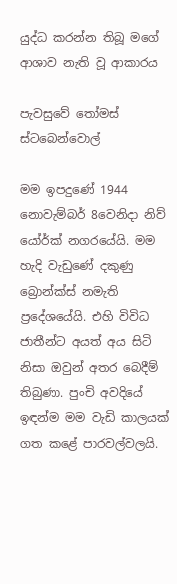යුද්ධ කරන්න තිබූ මගේ ආශාව නැති වූ ආකාරය

පැවසුවේ තෝමස් ස්ටබෙන්වොල්

මම ඉපදුණේ 1944 නොවැම්බර් 8වෙනිදා නිව් යෝර්ක් නගරයේයි. මම හැදි වැඩුණේ දකුණු බ්‍රොන්ක්ස් නමැති ප්‍රදේශයේයි. එහි විවිධ ජාතීන්ට අයත් අය සිටි නිසා ඔවුන් අතර බෙදීම් තිබුණා. පුංචි අවදියේ ඉඳන්ම මම වැඩි කාලයක් ගත කළේ පාරවල්වලයි.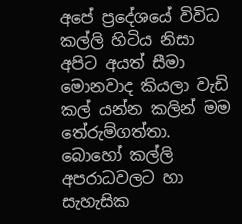අපේ ප්‍රදේශයේ විවිධ කල්ලි හිටිය නිසා අපිට අයත් සීමා මොනවාද කියලා වැඩි කල් යන්න කලින් මම තේරුම්ගත්තා. බොහෝ කල්ලි අපරාධවලට හා සැහැසික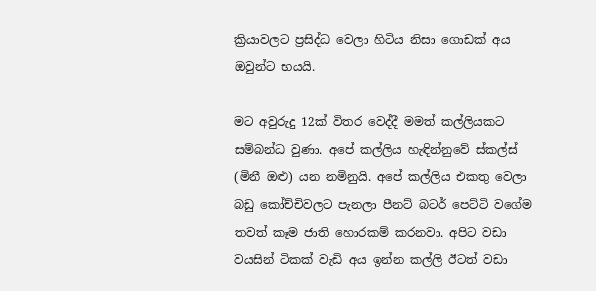ක්‍රියාවලට ප්‍රසිද්ධ වෙලා හිටිය නිසා ගොඩක් අය ඔවුන්ට භයයි.

මට අවුරුදු 12ක් විතර වෙද්දී මමත් කල්ලියකට සම්බන්ධ වුණා. අපේ කල්ලිය හැඳින්නුවේ ස්කල්ස් (මිනී ඔළු) යන නමිනුයි. අපේ කල්ලිය එකතු වෙලා බඩු කෝච්චිවලට පැනලා පීනට් බටර් පෙට්ටි වගේම තවත් කෑම ජාති හොරකම් කරනවා. අපිට වඩා වයසින් ටිකක් වැඩි අය ඉන්න කල්ලි ඊටත් වඩා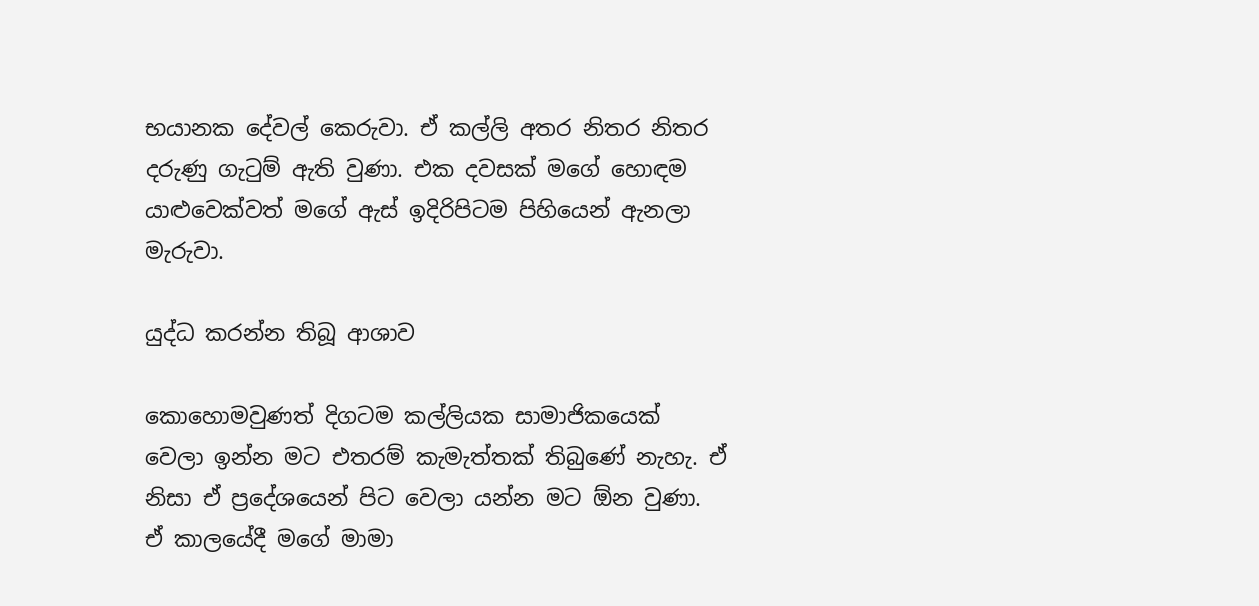භයානක දේවල් කෙරුවා. ඒ කල්ලි අතර නිතර නිතර දරුණු ගැටුම් ඇති වුණා. එක දවසක් මගේ හොඳම යාළුවෙක්වත් මගේ ඇස් ඉදිරිපිටම පිහියෙන් ඇනලා මැරුවා.

යුද්ධ කරන්න තිබූ ආශාව

කොහොමවුණත් දිගටම කල්ලියක සාමාජිකයෙක් වෙලා ඉන්න මට එතරම් කැමැත්තක් තිබුණේ නැහැ. ඒ නිසා ඒ ප්‍රදේශයෙන් පිට වෙලා යන්න මට ඕන වුණා. ඒ කාලයේදී මගේ මාමා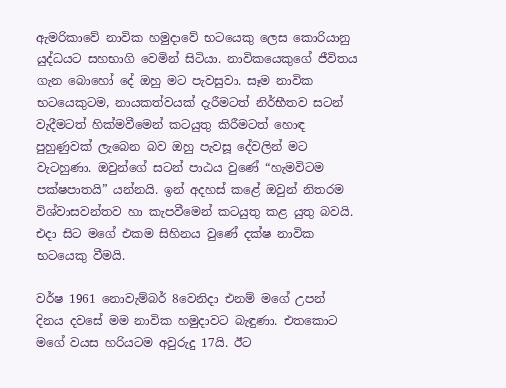ඇමරිකාවේ නාවික හමුදාවේ භටයෙකු ලෙස කොරියානු යුද්ධයට සහභාගි වෙමින් සිටියා. නාවිකයෙකුගේ ජීවිතය ගැන බොහෝ දේ ඔහු මට පැවසුවා. සෑම නාවික භටයෙකුටම, නායකත්වයක් දැරීමටත් නිර්භීතව සටන් වැදීමටත් හික්මවීමෙන් කටයුතු කිරීමටත් හොඳ පුහුණුවක් ලැබෙන බව ඔහු පැවසූ දේවලින් මට වැටහුණා. ඔවුන්ගේ සටන් පාඨය වුණේ “හැමවිටම පක්ෂපාතයි” යන්නයි. ඉන් අදහස් කළේ ඔවුන් නිතරම විශ්වාසවන්තව හා කැපවීමෙන් කටයුතු කළ යුතු බවයි. එදා සිට මගේ එකම සිහිනය වුණේ දක්ෂ නාවික භටයෙකු වීමයි.

වර්ෂ 1961 නොවැම්බර් 8වෙනිදා එනම් මගේ උපන් දිනය දවසේ මම නාවික හමුදාවට බැඳුණා. එතකොට මගේ වයස හරියටම අවුරුදු 17යි. ඊට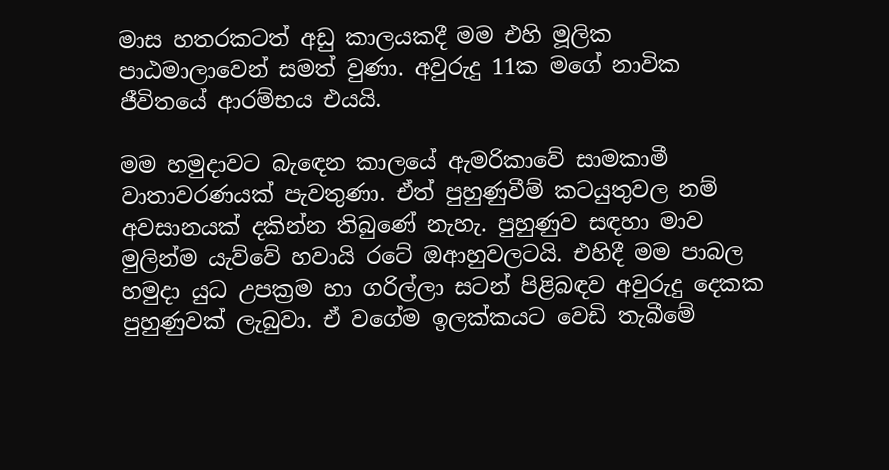මාස හතරකටත් අඩු කාලයකදී මම එහි මූලික පාඨමාලාවෙන් සමත් වුණා. අවුරුදු 11ක මගේ නාවික ජීවිතයේ ආරම්භය එයයි.

මම හමුදාවට බැඳෙන කාලයේ ඇමරිකාවේ සාමකාමී වාතාවරණයක් පැවතුණා. ඒත් පුහුණුවීම් කටයුතුවල නම් අවසානයක් දකින්න තිබුණේ නැහැ. පුහුණුව සඳහා මාව මුලින්ම යැව්වේ හවායි රටේ ඔආහුවලටයි. එහිදී මම පාබල හමුදා යුධ උපක්‍රම හා ගරිල්ලා සටන් පිළිබඳව අවුරුදු දෙකක පුහුණුවක් ලැබුවා. ඒ වගේම ඉලක්කයට වෙඩි තැබීමේ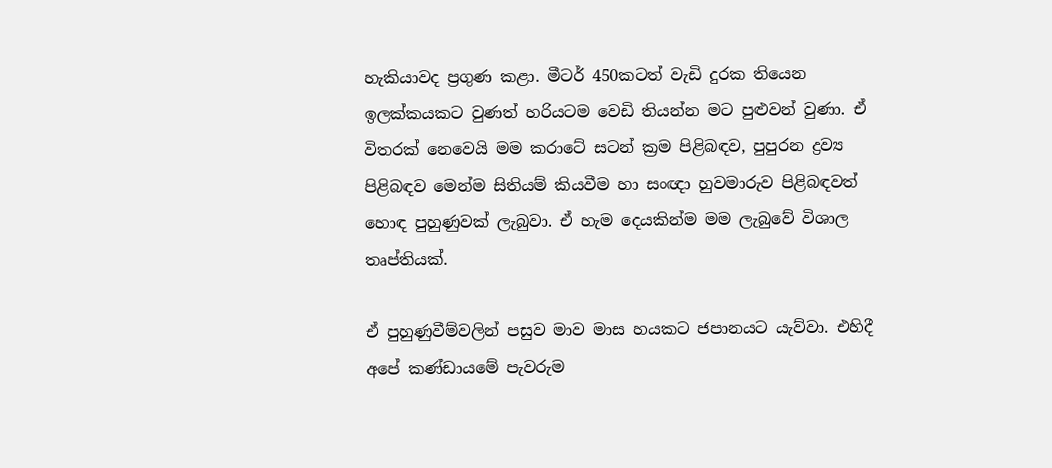හැකියාවද ප්‍රගුණ කළා. මීටර් 450කටත් වැඩි දුරක තියෙන ඉලක්කයකට වුණත් හරියටම වෙඩි තියන්න මට පුළුවන් වුණා. ඒ විතරක් නෙවෙයි මම කරාටේ සටන් ක්‍රම පිළිබඳව, පුපුරන ද්‍රව්‍ය පිළිබඳව මෙන්ම සිතියම් කියවීම හා සංඥා හුවමාරුව පිළිබඳවත් හොඳ පුහුණුවක් ලැබුවා. ඒ හැම දෙයකින්ම මම ලැබුවේ විශාල තෘප්තියක්.

ඒ පුහුණුවීම්වලින් පසුව මාව මාස හයකට ජපානයට යැව්වා. එහිදී අපේ කණ්ඩායමේ පැවරුම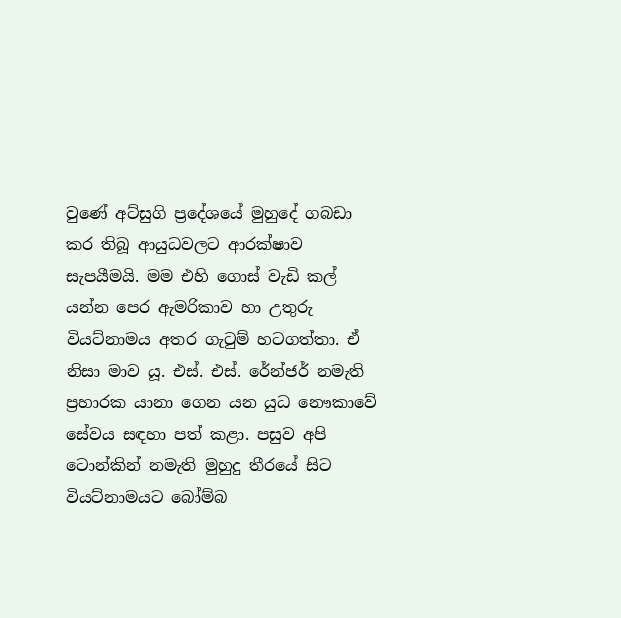වුණේ අට්සුගි ප්‍රදේශයේ මුහුදේ ගබඩා කර තිබූ ආයුධවලට ආරක්ෂාව සැපයීමයි. මම එහි ගොස් වැඩි කල් යන්න පෙර ඇමරිකාව හා උතුරු වියට්නාමය අතර ගැටුම් හටගත්තා. ඒ නිසා මාව යූ. එස්. එස්. රේන්ජර් නමැති ප්‍රහාරක යානා ගෙන යන යුධ නෞකාවේ සේවය සඳහා පත් කළා. පසුව අපි ටොන්කින් නමැති මුහුදු තීරයේ සිට වියට්නාමයට බෝම්බ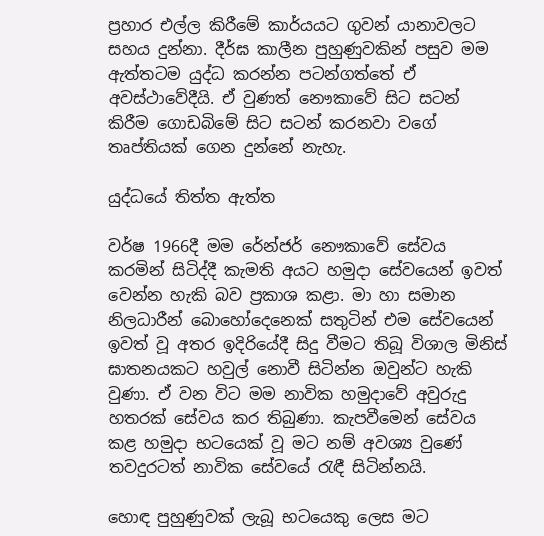ප්‍රහාර එල්ල කිරීමේ කාර්යයට ගුවන් යානාවලට සහය දුන්නා. දීර්ඝ කාලීන පුහුණුවකින් පසුව මම ඇත්තටම යුද්ධ කරන්න පටන්ගත්තේ ඒ අවස්ථාවේදීයි. ඒ වුණත් නෞකාවේ සිට සටන් කිරීම ගොඩබිමේ සිට සටන් කරනවා වගේ තෘප්තියක් ගෙන දුන්නේ නැහැ.

යුද්ධයේ තිත්ත ඇත්ත

වර්ෂ 1966දී මම රේන්ජර් නෞකාවේ සේවය කරමින් සිටිද්දී කැමති අයට හමුදා සේවයෙන් ඉවත් වෙන්න හැකි බව ප්‍රකාශ කළා. මා හා සමාන නිලධාරීන් බොහෝදෙනෙක් සතුටින් එම සේවයෙන් ඉවත් වූ අතර ඉදිරියේදී සිදු වීමට තිබූ විශාල මිනිස් ඝාතනයකට හවුල් නොවී සිටින්න ඔවුන්ට හැකි වුණා. ඒ වන විට මම නාවික හමුදාවේ අවුරුදු හතරක් සේවය කර තිබුණා. කැපවීමෙන් සේවය කළ හමුදා භටයෙක් වූ මට නම් අවශ්‍ය වුණේ තවදුරටත් නාවික සේවයේ රැඳී සිටින්නයි.

හොඳ පුහුණුවක් ලැබූ භටයෙකු ලෙස මට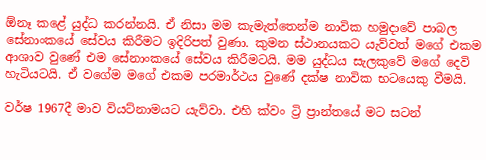ඕනෑ කළේ යුද්ධ කරන්නයි. ඒ නිසා මම කැමැත්තෙන්ම නාවික හමුදාවේ පාබල සේනාංකයේ සේවය කිරීමට ඉදිරිපත් වුණා. කුමන ස්ථානයකට යැව්වත් මගේ එකම ආශාව වුණේ එම සේනාංකයේ සේවය කිරීමටයි. මම යුද්ධය සැලකුවේ මගේ දෙවි හැටියටයි. ඒ වගේම මගේ එකම පරමාර්ථය වුණේ දක්ෂ නාවික භටයෙකු වීමයි.

වර්ෂ 1967දී මාව වියට්නාමයට යැව්වා. එහි ක්වං ට්‍රි ප්‍රාන්තයේ මට සටන්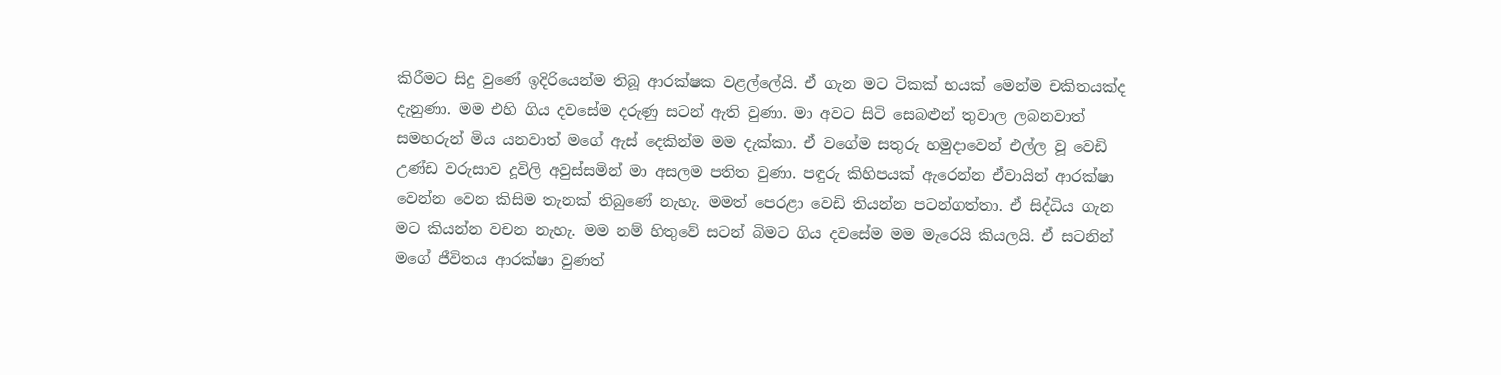කිරීමට සිදු වුණේ ඉදිරියෙන්ම තිබූ ආරක්ෂක වළල්ලේයි. ඒ ගැන මට ටිකක් භයක් මෙන්ම චකිතයක්ද දැනුණා. මම එහි ගිය දවසේම දරුණු සටන් ඇති වුණා. මා අවට සිටි සෙබළුන් තුවාල ලබනවාත් සමහරුන් මිය යනවාත් මගේ ඇස් දෙකින්ම මම දැක්කා. ඒ වගේම සතුරු හමුදාවෙන් එල්ල වූ වෙඩි උණ්ඩ වරුසාව දූවිලි අවුස්සමින් මා අසලම පතිත වුණා. පඳුරු කිහිපයක් ඇරෙන්න ඒවායින් ආරක්ෂා වෙන්න වෙන කිසිම තැනක් තිබුණේ නැහැ. මමත් පෙරළා වෙඩි තියන්න පටන්ගත්තා. ඒ සිද්ධිය ගැන මට කියන්න වචන නැහැ. මම නම් හිතුවේ සටන් බිමට ගිය දවසේම මම මැරෙයි කියලයි. ඒ සටනින් මගේ ජීවිතය ආරක්ෂා වුණත්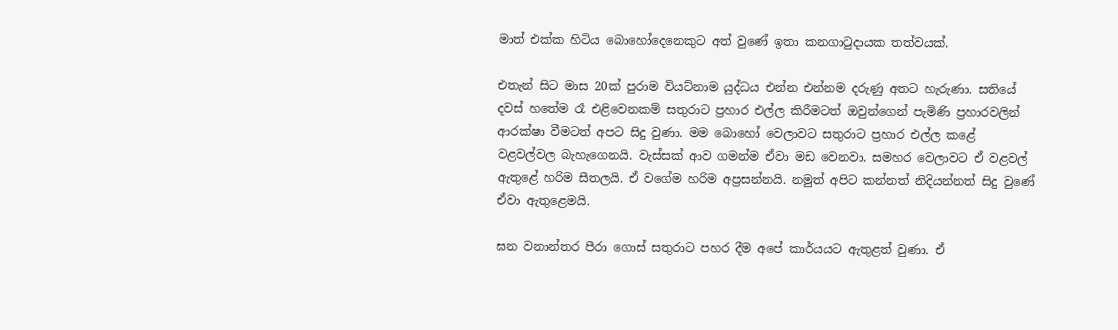මාත් එක්ක හිටිය බොහෝදෙනෙකුට අත් වුණේ ඉතා කනගාටුදායක තත්වයක්.

එතැන් සිට මාස 20ක් පුරාම වියට්නාම යුද්ධය එන්න එන්නම දරුණු අතට හැරුණා. සතියේ දවස් හතේම රෑ එළිවෙනකම් සතුරාට ප්‍රහාර එල්ල කිරීමටත් ඔවුන්ගෙන් පැමිණි ප්‍රහාරවලින් ආරක්ෂා වීමටත් අපට සිදු වුණා. මම බොහෝ වෙලාවට සතුරාට ප්‍රහාර එල්ල කළේ වළවල්වල බැහැගෙනයි. වැස්සක් ආව ගමන්ම ඒවා මඩ වෙනවා. සමහර වෙලාවට ඒ වළවල් ඇතුළේ හරිම සීතලයි. ඒ වගේම හරිම අප්‍රසන්නයි. නමුත් අපිට කන්නත් නිදියන්නත් සිදු වුණේ ඒවා ඇතුළෙමයි.

ඝන වනාන්තර පීරා ගොස් සතුරාට පහර දීම අපේ කාර්යයට ඇතුළත් වුණා. ඒ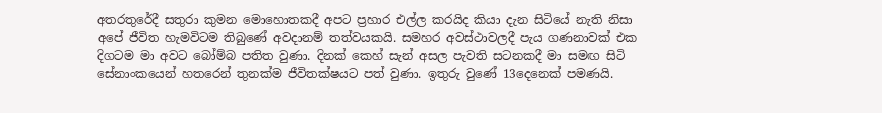අතරතුරේදී සතුරා කුමන මොහොතකදී අපට ප්‍රහාර එල්ල කරයිද කියා දැන සිටියේ නැති නිසා අපේ ජීවිත හැමවිටම තිබුණේ අවදානම් තත්වයකයි. සමහර අවස්ථාවලදී පැය ගණනාවක් එක දිගටම මා අවට බෝම්බ පතිත වුණා. දිනක් කෙහ් සැන් අසල පැවති සටනකදී මා සමඟ සිටි සේනාංකයෙන් හතරෙන් තුනක්ම ජීවිතක්ෂයට පත් වුණා. ඉතුරු වුණේ 13දෙනෙක් පමණයි.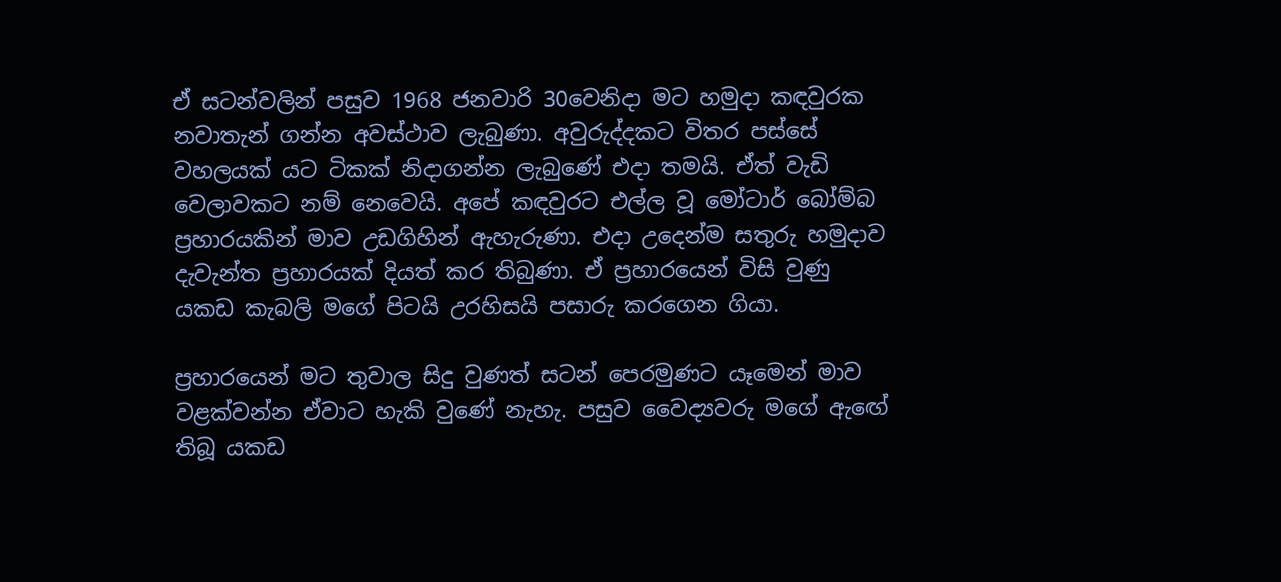ඒ සටන්වලින් පසුව 1968 ජනවාරි 30වෙනිදා මට හමුදා කඳවුරක නවාතැන් ගන්න අවස්ථාව ලැබුණා. අවුරුද්දකට විතර පස්සේ වහලයක් යට ටිකක් නිදාගන්න ලැබුණේ එදා තමයි. ඒත් වැඩි වෙලාවකට නම් නෙවෙයි. අපේ කඳවුරට එල්ල වූ මෝටාර් බෝම්බ ප්‍රහාරයකින් මාව උඩගිහින් ඇහැරුණා. එදා උදෙන්ම සතුරු හමුදාව දැවැන්ත ප්‍රහාරයක් දියත් කර තිබුණා. ඒ ප්‍රහාරයෙන් විසි වුණු යකඩ කැබලි මගේ පිටයි උරහිසයි පසාරු කරගෙන ගියා.

ප්‍රහාරයෙන් මට තුවාල සිදු වුණත් සටන් පෙරමුණට යෑමෙන් මාව වළක්වන්න ඒවාට හැකි වුණේ නැහැ. පසුව වෛද්‍යවරු මගේ ඇඟේ තිබූ යකඩ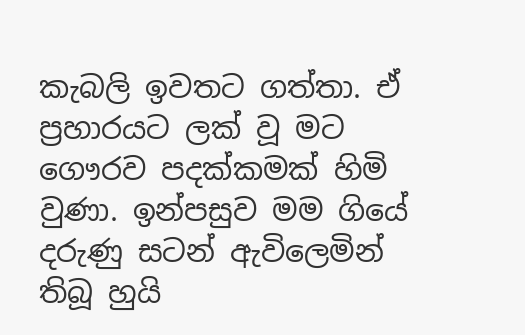කැබලි ඉවතට ගත්තා. ඒ ප්‍රහාරයට ලක් වූ මට ගෞරව පදක්කමක් හිමි වුණා. ඉන්පසුව මම ගියේ දරුණු සටන් ඇවිලෙමින් තිබූ හුයි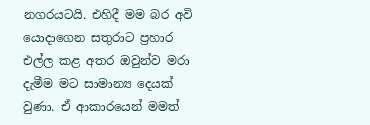නගරයටයි. එහිදී මම බර අවි යොදාගෙන සතුරාට ප්‍රහාර එල්ල කළ අතර ඔවුන්ව මරා දැමීම මට සාමාන්‍ය දෙයක් වුණා. ඒ ආකාරයෙන් මමත්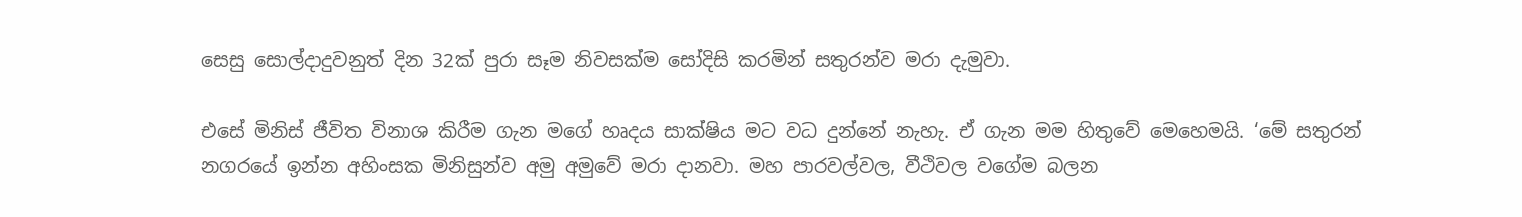සෙසු සොල්දාදුවනුත් දින 32ක් පුරා සෑම නිවසක්ම සෝදිසි කරමින් සතුරන්ව මරා දැමුවා.

එසේ මිනිස් ජීවිත විනාශ කිරීම ගැන මගේ හෘදය සාක්ෂිය මට වධ දුන්නේ නැහැ. ඒ ගැන මම හිතුවේ මෙහෙමයි. ‘මේ සතුරන් නගරයේ ඉන්න අහිංසක මිනිසුන්ව අමු අමුවේ මරා දානවා. මහ පාරවල්වල, වීථිවල වගේම බලන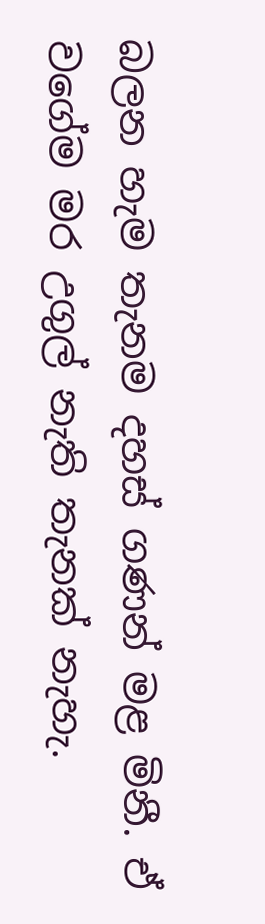බලන හැම තැනම දහස් ගණන් මළ මිනී. ඒ වගේම මර උගුල් නැති තැනක් නැහැ.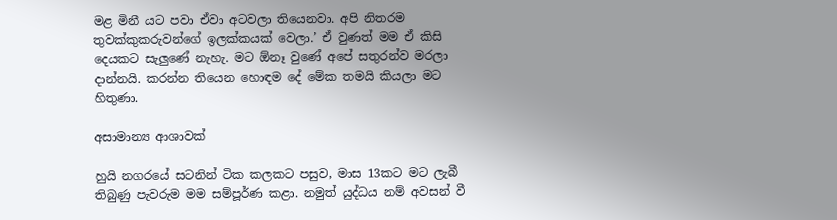මළ මිනී යට පවා ඒවා අටවලා තියෙනවා. අපි නිතරම තුවක්කුකරුවන්ගේ ඉලක්කයක් වෙලා.’ ඒ වුණත් මම ඒ කිසි දෙයකට සැලුණේ නැහැ. මට ඕනෑ වුණේ අපේ සතුරන්ව මරලා දාන්නයි. කරන්න තියෙන හොඳම දේ මේක තමයි කියලා මට හිතුණා.

අසාමාන්‍ය ආශාවක්

හුයි නගරයේ සටනින් ටික කලකට පසුව, මාස 13කට මට ලැබී තිබුණු පැවරුම මම සම්පූර්ණ කළා. නමුත් යුද්ධය නම් අවසන් වී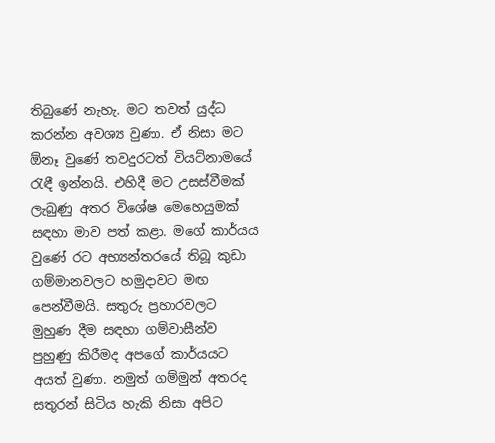තිබුණේ නැහැ. මට තවත් යුද්ධ කරන්න අවශ්‍ය වුණා. ඒ නිසා මට ඕනෑ වුණේ තවදුරටත් වියට්නාමයේ රැඳී ඉන්නයි. එහිදී මට උසස්වීමක් ලැබුණු අතර විශේෂ මෙහෙයුමක් සඳහා මාව පත් කළා. මගේ කාර්යය වුණේ රට අභ්‍යන්තරයේ තිබූ කුඩා ගම්මානවලට හමුදාවට මඟ පෙන්වීමයි. සතුරු ප්‍රහාරවලට මුහුණ දීම සඳහා ගම්වාසීන්ව පුහුණු කිරීමද අපගේ කාර්යයට අයත් වුණා. නමුත් ගම්මුන් අතරද සතුරන් සිටිය හැකි නිසා අපිට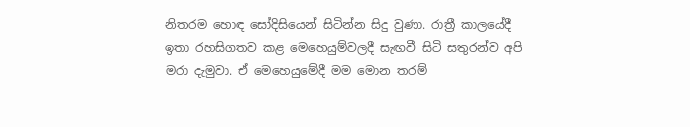නිතරම හොඳ සෝදිසියෙන් සිටින්න සිදු වුණා. රාත්‍රී කාලයේදී ඉතා රහසිගතව කළ මෙහෙයුම්වලදී සැඟවී සිටි සතුරන්ව අපි මරා දැමුවා. ඒ මෙහෙයුමේදී මම මොන තරම්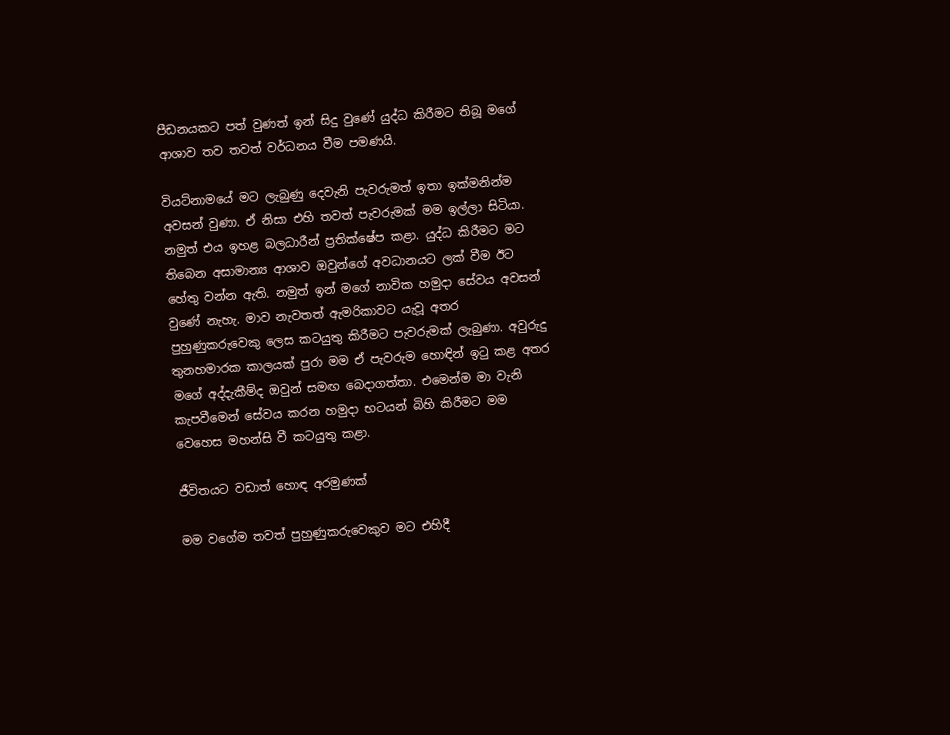පීඩනයකට පත් වුණත් ඉන් සිදු වුණේ යුද්ධ කිරීමට තිබූ මගේ ආශාව තව තවත් වර්ධනය වීම පමණයි.

වියට්නාමයේ මට ලැබුණු දෙවැනි පැවරුමත් ඉතා ඉක්මනින්ම අවසන් වුණා. ඒ නිසා එහි තවත් පැවරුමක් මම ඉල්ලා සිටියා. නමුත් එය ඉහළ බලධාරීන් ප්‍රතික්ෂේප කළා. යුද්ධ කිරීමට මට තිබෙන අසාමාන්‍ය ආශාව ඔවුන්ගේ අවධානයට ලක් වීම ඊට හේතු වන්න ඇති. නමුත් ඉන් මගේ නාවික හමුදා සේවය අවසන් වුණේ නැහැ. මාව නැවතත් ඇමරිකාවට යැවූ අතර පුහුණුකරුවෙකු ලෙස කටයුතු කිරීමට පැවරුමක් ලැබුණා. අවුරුදු තුනහමාරක කාලයක් පුරා මම ඒ පැවරුම හොඳින් ඉටු කළ අතර මගේ අද්දැකීම්ද ඔවුන් සමඟ බෙදාගත්තා. එමෙන්ම මා වැනි කැපවීමෙන් සේවය කරන හමුදා භටයන් බිහි කිරීමට මම වෙහෙස මහන්සි වී කටයුතු කළා.

ජීවිතයට වඩාත් හොඳ අරමුණක්

මම වගේම තවත් පුහුණුකරුවෙකුව මට එහිදී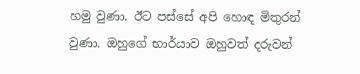හමු වුණා. ඊට පස්සේ අපි හොඳ මිතුරන් වුණා. ඔහුගේ භාර්යාව ඔහුවත් දරුවන්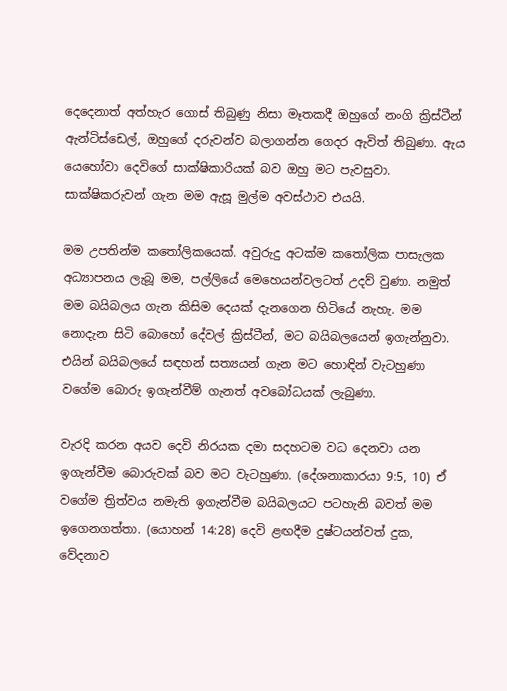දෙදෙනාත් අත්හැර ගොස් තිබුණු නිසා මෑතකදී ඔහුගේ නංගි ක්‍රිස්ටීන් ඇන්ටිස්ඩෙල්, ඔහුගේ දරුවන්ව බලාගන්න ගෙදර ඇවිත් තිබුණා. ඇය යෙහෝවා දෙවිගේ සාක්ෂිකාරියක් බව ඔහු මට පැවසුවා. සාක්ෂිකරුවන් ගැන මම ඇසූ මුල්ම අවස්ථාව එයයි.

මම උපතින්ම කතෝලිකයෙක්. අවුරුදු අටක්ම කතෝලික පාසැලක අධ්‍යාපනය ලැබූ මම, පල්ලියේ මෙහෙයන්වලටත් උදව් වුණා. නමුත් මම බයිබලය ගැන කිසිම දෙයක් දැනගෙන හිටියේ නැහැ. මම නොදැන සිටි බොහෝ දේවල් ක්‍රිස්ටීන්, මට බයිබලයෙන් ඉගැන්නුවා. එයින් බයිබලයේ සඳහන් සත්‍යයන් ගැන මට හොඳින් වැටහුණා වගේම බොරු ඉගැන්වීම් ගැනත් අවබෝධයක් ලැබුණා.

වැරදි කරන අයව දෙවි නිරයක දමා සදහටම වධ දෙනවා යන ඉගැන්වීම බොරුවක් බව මට වැටහුණා. (දේශනාකාරයා 9:5, 10) ඒ වගේම ත්‍රිත්වය නමැති ඉගැන්වීම බයිබලයට පටහැනි බවත් මම ඉගෙනගත්තා. (යොහන් 14:28) දෙවි ළඟදීම දුෂ්ටයන්වත් දුක, වේදනාව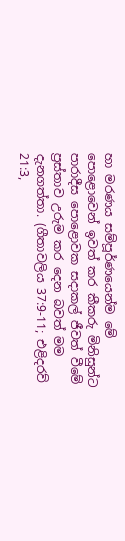හා මරණය සම්පූර්ණයෙන්ම මේ පොළොවෙන් ඉවත් කර කීකරු මිනිසුන්ට පාරාදීස පොළොවක සදාකල් ජීවත් වීමේ ප්‍රස්තාව උරුම කර දෙන බවත් මම දැනගත්තා. (ගීතාවලිය 37:9-11; එළිදරව් 21:3,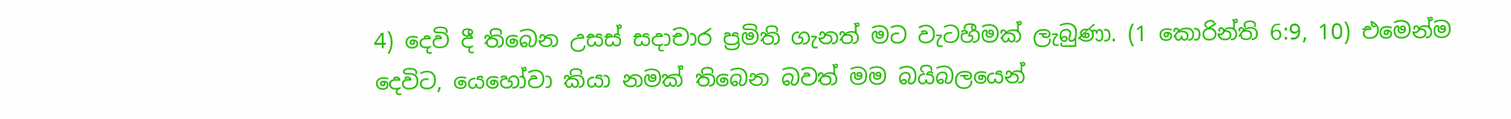4) දෙවි දී තිබෙන උසස් සදාචාර ප්‍රමිති ගැනත් මට වැටහීමක් ලැබුණා. (1 කොරින්ති 6:9, 10) එමෙන්ම දෙවිට, යෙහෝවා කියා නමක් තිබෙන බවත් මම බයිබලයෙන්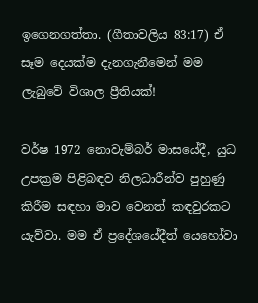ඉගෙනගත්තා. (ගීතාවලිය 83:17) ඒ සෑම දෙයක්ම දැනගැනීමෙන් මම ලැබුවේ විශාල ප්‍රීතියක්!

වර්ෂ 1972 නොවැම්බර් මාසයේදී, යුධ උපක්‍රම පිළිබඳව නිලධාරීන්ව පුහුණු කිරීම සඳහා මාව වෙනත් කඳවුරකට යැව්වා. මම ඒ ප්‍රදේශයේදීත් යෙහෝවා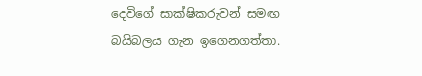දෙවිගේ සාක්ෂිකරුවන් සමඟ බයිබලය ගැන ඉගෙනගත්තා.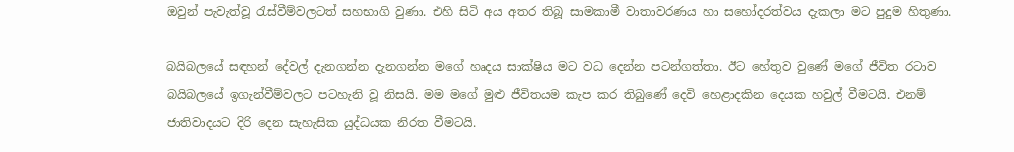ඔවුන් පැවැත්වූ රැස්වීම්වලටත් සහභාගි වුණා. එහි සිටි අය අතර තිබූ සාමකාමී වාතාවරණය හා සහෝදරත්වය දැකලා මට පුදුම හිතුණා.

බයිබලයේ සඳහන් දේවල් දැනගන්න දැනගන්න මගේ හෘදය සාක්ෂිය මට වධ දෙන්න පටන්ගත්තා. ඊට හේතුව වුණේ මගේ ජීවිත රටාව බයිබලයේ ඉගැන්වීම්වලට පටහැනි වූ නිසයි. මම මගේ මුළු ජීවිතයම කැප කර තිබුණේ දෙවි හෙළාදකින දෙයක හවුල් වීමටයි. එනම් ජාතිවාදයට දිරි දෙන සැහැසික යුද්ධයක නිරත වීමටයි.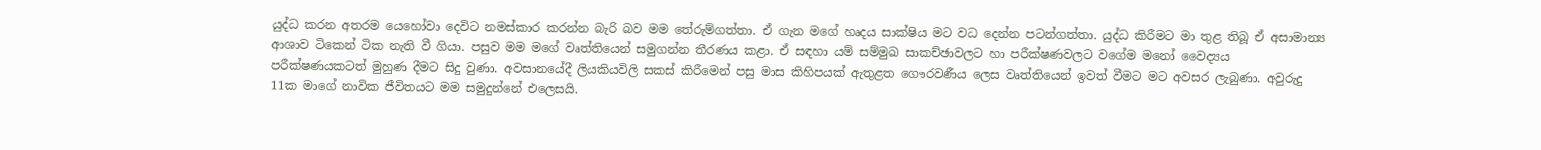යුද්ධ කරන අතරම යෙහෝවා දෙවිට නමස්කාර කරන්න බැරි බව මම තේරුම්ගත්තා. ඒ ගැන මගේ හෘදය සාක්ෂිය මට වධ දෙන්න පටන්ගත්තා. යුද්ධ කිරීමට මා තුළ තිබූ ඒ අසාමාන්‍ය ආශාව ටිකෙන් ටික නැති වී ගියා. පසුව මම මගේ වෘත්තියෙන් සමුගන්න තීරණය කළා. ඒ සඳහා යම් සම්මුඛ සාකච්ඡාවලට හා පරීක්ෂණවලට වගේම මනෝ වෛද්‍යය පරීක්ෂණයකටත් මුහුණ දීමට සිදු වුණා. අවසානයේදී ලියකියවිලි සකස් කිරීමෙන් පසු මාස කිහිපයක් ඇතුළත ගෞරවණීය ලෙස වෘත්තියෙන් ඉවත් වීමට මට අවසර ලැබුණා. අවුරුදු 11ක මාගේ නාවික ජීවිතයට මම සමුදුන්නේ එලෙසයි.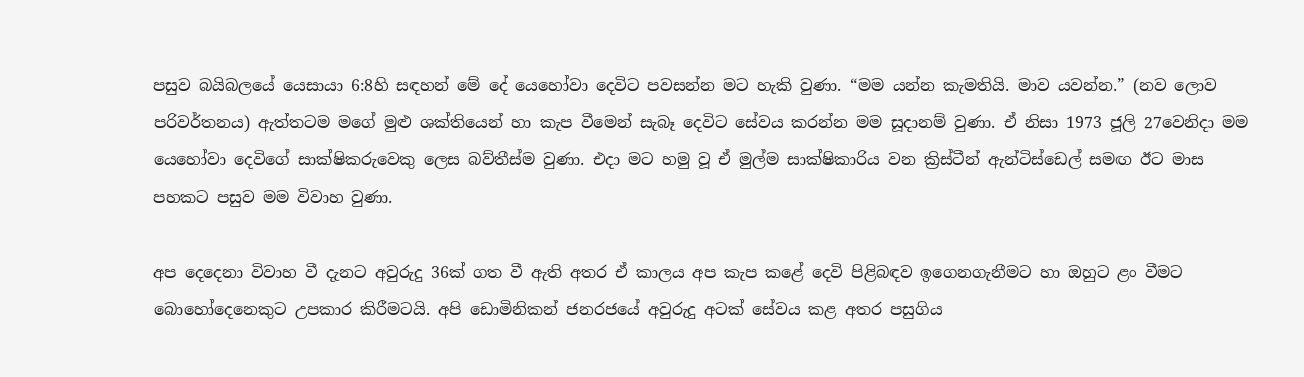පසුව බයිබලයේ යෙසායා 6:8හි සඳහන් මේ දේ යෙහෝවා දෙවිට පවසන්න මට හැකි වුණා. “මම යන්න කැමතියි. මාව යවන්න.” (නව ලොව පරිවර්තනය) ඇත්තටම මගේ මුළු ශක්තියෙන් හා කැප වීමෙන් සැබෑ දෙවිට සේවය කරන්න මම සූදානම් වුණා. ඒ නිසා 1973 ජූලි 27වෙනිදා මම යෙහෝවා දෙවිගේ සාක්ෂිකරුවෙකු ලෙස බව්තීස්ම වුණා. එදා මට හමු වූ ඒ මුල්ම සාක්ෂිකාරිය වන ක්‍රිස්ටීන් ඇන්ටිස්ඩෙල් සමඟ ඊට මාස පහකට පසුව මම විවාහ වුණා.

අප දෙදෙනා විවාහ වී දැනට අවුරුදු 36ක් ගත වී ඇති අතර ඒ කාලය අප කැප කළේ දෙවි පිළිබඳව ඉගෙනගැනීමට හා ඔහුට ළං වීමට බොහෝදෙනෙකුට උපකාර කිරීමටයි. අපි ඩොමිනිකන් ජනරජයේ අවුරුදු අටක් සේවය කළ අතර පසුගිය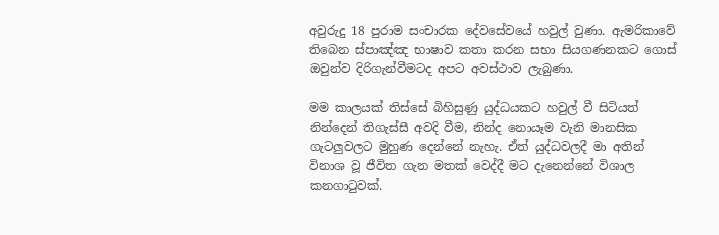අවුරුදු 18 පුරාම සංචාරක දේවසේවයේ හවුල් වුණා. ඇමරිකාවේ තිබෙන ස්පාඤ්ඤ භාෂාව කතා කරන සභා සියගණනකට ගොස් ඔවුන්ව දිරිගැන්වීමටද අපට අවස්ථාව ලැබුණා.

මම කාලයක් තිස්සේ බිහිසුණු යුද්ධයකට හවුල් වී සිටියත් නින්දෙන් තිගැස්සී අවදි වීම, නින්ද නොයෑම වැනි මානසික ගැටලුවලට මුහුණ දෙන්නේ නැහැ. ඒත් යුද්ධවලදී මා අතින් විනාශ වූ ජීවිත ගැන මතක් වෙද්දී මට දැනෙන්නේ විශාල කනගාටුවක්.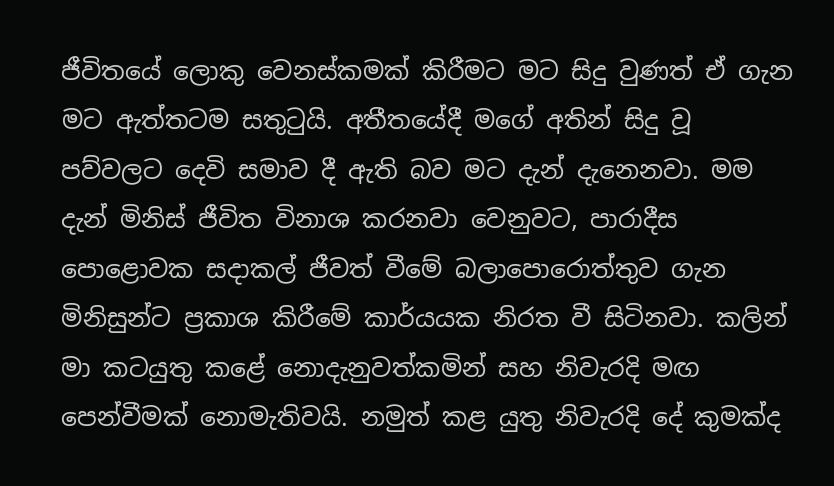ජීවිතයේ ලොකු වෙනස්කමක් කිරීමට මට සිදු වුණත් ඒ ගැන මට ඇත්තටම සතුටුයි. අතීතයේදී මගේ අතින් සිදු වූ පව්වලට දෙවි සමාව දී ඇති බව මට දැන් දැනෙනවා. මම දැන් මිනිස් ජීවිත විනාශ කරනවා වෙනුවට, පාරාදීස පොළොවක සදාකල් ජීවත් වීමේ බලාපොරොත්තුව ගැන මිනිසුන්ට ප්‍රකාශ කිරීමේ කාර්යයක නිරත වී සිටිනවා. කලින් මා කටයුතු කළේ නොදැනුවත්කමින් සහ නිවැරදි මඟ පෙන්වීමක් නොමැතිවයි. නමුත් කළ යුතු නිවැරදි දේ කුමක්ද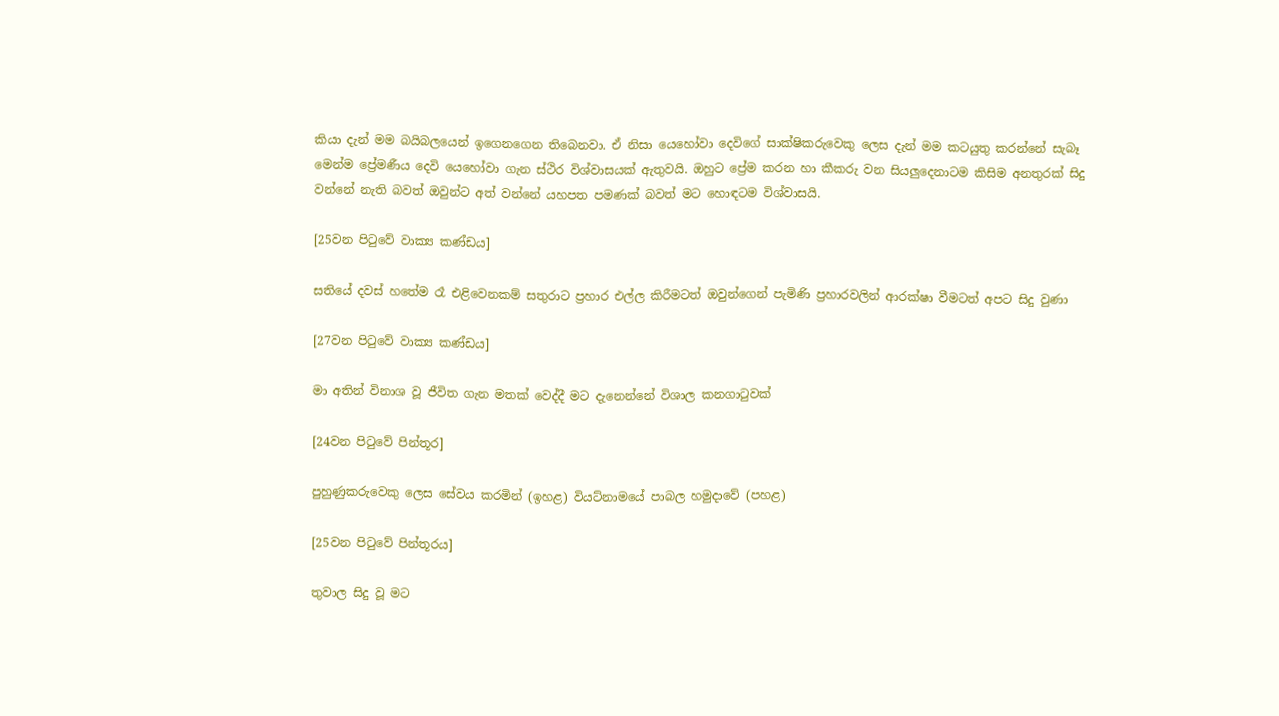කියා දැන් මම බයිබලයෙන් ඉගෙනගෙන තිබෙනවා. ඒ නිසා යෙහෝවා දෙවිගේ සාක්ෂිකරුවෙකු ලෙස දැන් මම කටයුතු කරන්නේ සැබෑ මෙන්ම ප්‍රේමණීය දෙවි යෙහෝවා ගැන ස්ථිර විශ්වාසයක් ඇතුවයි. ඔහුට ප්‍රේම කරන හා කීකරු වන සියලුදෙනාටම කිසිම අනතුරක් සිදු වන්නේ නැති බවත් ඔවුන්ට අත් වන්නේ යහපත පමණක් බවත් මට හොඳටම විශ්වාසයි.

[25වන පිටුවේ වාක්‍ය කණ්ඩය]

සතියේ දවස් හතේම රෑ එළිවෙනකම් සතුරාට ප්‍රහාර එල්ල කිරීමටත් ඔවුන්ගෙන් පැමිණි ප්‍රහාරවලින් ආරක්ෂා වීමටත් අපට සිදු වුණා

[27වන පිටුවේ වාක්‍ය කණ්ඩය]

මා අතින් විනාශ වූ ජීවිත ගැන මතක් වෙද්දී මට දැනෙන්නේ විශාල කනගාටුවක්

[24වන පිටුවේ පින්තූර]

පුහුණුකරුවෙකු ලෙස සේවය කරමින් (ඉහළ) වියට්නාමයේ පාබල හමුදාවේ (පහළ)

[25වන පිටුවේ පින්තූරය]

තුවාල සිදු වූ මට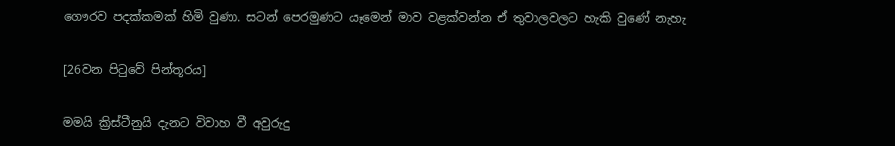ගෞරව පදක්කමක් හිමි වුණා. සටන් පෙරමුණට යෑමෙන් මාව වළක්වන්න ඒ තුවාලවලට හැකි වුණේ නැහැ

[26වන පිටුවේ පින්තූරය]

මමයි ක්‍රිස්ටීනුයි දැනට විවාහ වී අවුරුදු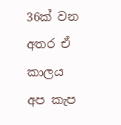36ක් වන අතර ඒ කාලය අප කැප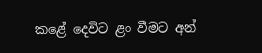කළේ දෙවිට ළං වීමට අන්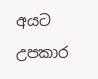අයට උපකාර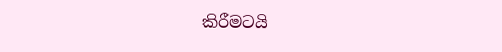කිරීමටයි